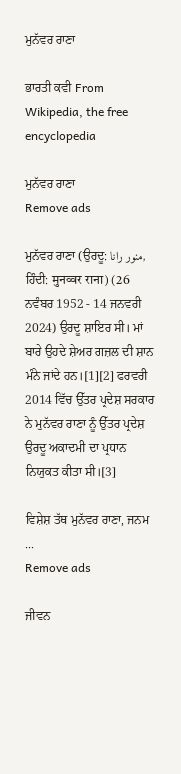ਮੁਨੱਵਰ ਰਾਣਾ

ਭਾਰਤੀ ਕਵੀ From Wikipedia, the free encyclopedia

ਮੁਨੱਵਰ ਰਾਣਾ
Remove ads

ਮੁਨੱਵਰ ਰਾਣਾ (ਉਰਦੂ: منور رانا, ਹਿੰਦੀ: मुनव्वर राना) (26 ਨਵੰਬਰ 1952 - 14 ਜਨਵਰੀ 2024) ਉਰਦੂ ਸ਼ਾਇਰ ਸੀ। ਮਾਂ ਬਾਰੇ ਉਹਦੇ ਸ਼ੇਅਰ ਗਜ਼ਲ ਦੀ ਸ਼ਾਨ ਮੰਨੇ ਜਾਂਦੇ ਹਨ।[1][2] ਫਰਵਰੀ 2014 ਵਿੱਚ ਉੱਤਰ ਪ੍ਰਦੇਸ਼ ਸਰਕਾਰ ਨੇ ਮੁਨੱਵਰ ਰਾਣਾ ਨੂੰ ਉੱਤਰ ਪ੍ਰਦੇਸ਼ ਉਰਦੂ ਅਕਾਦਮੀ ਦਾ ਪ੍ਰਧਾਨ ਨਿਯੁਕਤ ਕੀਤਾ ਸੀ।[3]

ਵਿਸ਼ੇਸ਼ ਤੱਥ ਮੁਨੱਵਰ ਰਾਣਾ, ਜਨਮ ...
Remove ads

ਜੀਵਨ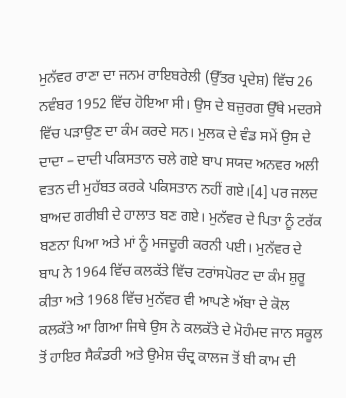ਮੁਨੱਵਰ ਰਾਣਾ ਦਾ ਜਨਮ ਰਾਇਬਰੇਲੀ (ਉੱਤਰ ਪ੍ਰਦੇਸ਼) ਵਿੱਚ 26 ਨਵੰਬਰ 1952 ਵਿੱਚ ਹੋਇਆ ਸੀ। ਉਸ ਦੇ ਬਜ਼ੁਰਗ ਉੱਥੇ ਮਦਰਸੇ ਵਿੱਚ ਪੜਾਉਣ ਦਾ ਕੰਮ ਕਰਦੇ ਸਨ। ਮੁਲਕ ਦੇ ਵੰਡ ਸਮੇਂ ਉਸ ਦੇ ਦਾਦਾ – ਦਾਦੀ ਪਕਿਸਤਾਨ ਚਲੇ ਗਏ ਬਾਪ ਸਯਦ ਅਨਵਰ ਅਲੀ ਵਤਨ ਦੀ ਮੁਹੱਬਤ ਕਰਕੇ ਪਕਿਸਤਾਨ ਨਹੀਂ ਗਏ।[4] ਪਰ ਜਲਦ ਬਾਅਦ ਗਰੀਬੀ ਦੇ ਹਾਲਾਤ ਬਣ ਗਏ। ਮੁਨੱਵਰ ਦੇ ਪਿਤਾ ਨੂੰ ਟਰੱਕ ਬਣਨਾ ਪਿਆ ਅਤੇ ਮਾਂ ਨੂੰ ਮਜਦੂਰੀ ਕਰਨੀ ਪਈ। ਮੁਨੱਵਰ ਦੇ ਬਾਪ ਨੇ 1964 ਵਿੱਚ ਕਲਕੱਤੇ ਵਿੱਚ ਟਰਾਂਸਪੋਰਟ ਦਾ ਕੰਮ ਸ਼ੁਰੂ ਕੀਤਾ ਅਤੇ 1968 ਵਿੱਚ ਮੁਨੱਵਰ ਵੀ ਆਪਣੇ ਅੱਬਾ ਦੇ ਕੋਲ ਕਲਕੱਤੇ ਆ ਗਿਆ ਜਿਥੇ ਉਸ ਨੇ ਕਲਕੱਤੇ ਦੇ ਮੋਹੰਮਦ ਜਾਨ ਸਕੂਲ ਤੋਂ ਹਾਇਰ ਸੈਕੰਡਰੀ ਅਤੇ ਉਮੇਸ਼ ਚੰਦ੍ਰ ਕਾਲਜ ਤੋਂ ਬੀ ਕਾਮ ਦੀ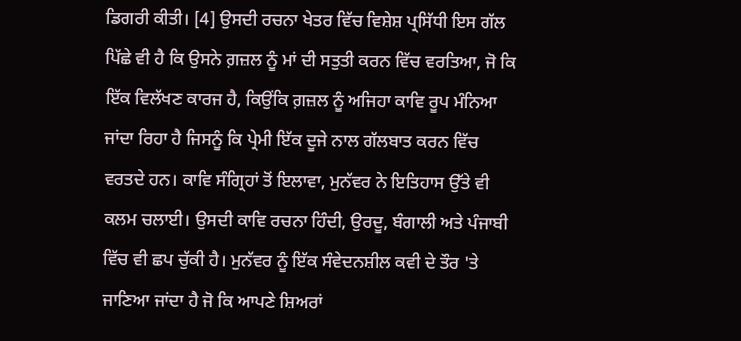ਡਿਗਰੀ ਕੀਤੀ। [4] ਉਸਦੀ ਰਚਨਾ ਖੇਤਰ ਵਿੱਚ ਵਿਸ਼ੇਸ਼ ਪ੍ਰਸਿੱਧੀ ਇਸ ਗੱਲ ਪਿੱਛੇ ਵੀ ਹੈ ਕਿ ਉਸਨੇ ਗ਼ਜ਼ਲ ਨੂੰ ਮਾਂ ਦੀ ਸਤੁਤੀ ਕਰਨ ਵਿੱਚ ਵਰਤਿਆ, ਜੋ ਕਿ ਇੱਕ ਵਿਲੱਖਣ ਕਾਰਜ ਹੈ, ਕਿਉਂਕਿ ਗ਼ਜ਼ਲ ਨੂੰ ਅਜਿਹਾ ਕਾਵਿ ਰੂਪ ਮੰਨਿਆ ਜਾਂਦਾ ਰਿਹਾ ਹੈ ਜਿਸਨੂੰ ਕਿ ਪ੍ਰੇਮੀ ਇੱਕ ਦੂਜੇ ਨਾਲ ਗੱਲਬਾਤ ਕਰਨ ਵਿੱਚ ਵਰਤਦੇ ਹਨ। ਕਾਵਿ ਸੰਗ੍ਰਿਹਾਂ ਤੋਂ ਇਲਾਵਾ, ਮੁਨੱਵਰ ਨੇ ਇਤਿਹਾਸ ਉੱਤੇ ਵੀ ਕਲਮ ਚਲਾਈ। ਉਸਦੀ ਕਾਵਿ ਰਚਨਾ ਹਿੰਦੀ, ਉਰਦੂ, ਬੰਗਾਲੀ ਅਤੇ ਪੰਜਾਬੀ ਵਿੱਚ ਵੀ ਛਪ ਚੁੱਕੀ ਹੈ। ਮੁਨੱਵਰ ਨੂੰ ਇੱਕ ਸੰਵੇਦਨਸ਼ੀਲ ਕਵੀ ਦੇ ਤੌਰ 'ਤੇ ਜਾਣਿਆ ਜਾਂਦਾ ਹੈ ਜੋ ਕਿ ਆਪਣੇ ਸ਼ਿਅਰਾਂ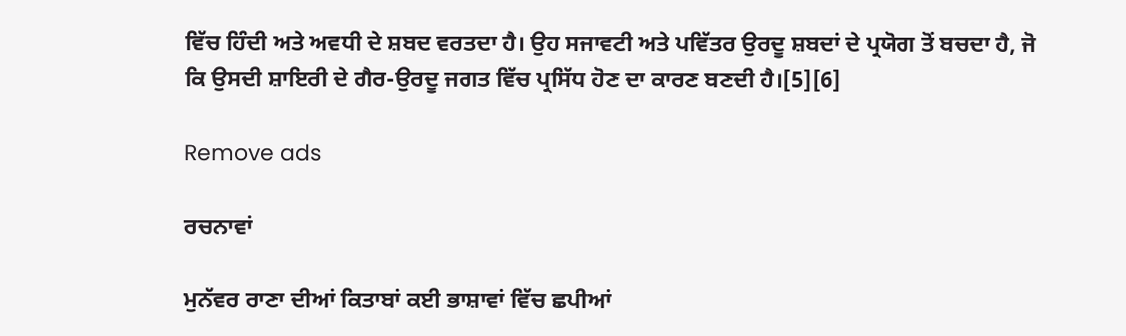ਵਿੱਚ ਹਿੰਦੀ ਅਤੇ ਅਵਧੀ ਦੇ ਸ਼ਬਦ ਵਰਤਦਾ ਹੈ। ਉਹ ਸਜਾਵਟੀ ਅਤੇ ਪਵਿੱਤਰ ਉਰਦੂ ਸ਼ਬਦਾਂ ਦੇ ਪ੍ਰਯੋਗ ਤੋਂ ਬਚਦਾ ਹੈ, ਜੋ ਕਿ ਉਸਦੀ ਸ਼ਾਇਰੀ ਦੇ ਗੈਰ-ਉਰਦੂ ਜਗਤ ਵਿੱਚ ਪ੍ਰਸਿੱਧ ਹੋਣ ਦਾ ਕਾਰਣ ਬਣਦੀ ਹੈ।[5][6]

Remove ads

ਰਚਨਾਵਾਂ

ਮੁਨੱਵਰ ਰਾਣਾ ਦੀਆਂ ਕਿਤਾਬਾਂ ਕਈ ਭਾਸ਼ਾਵਾਂ ਵਿੱਚ ਛਪੀਆਂ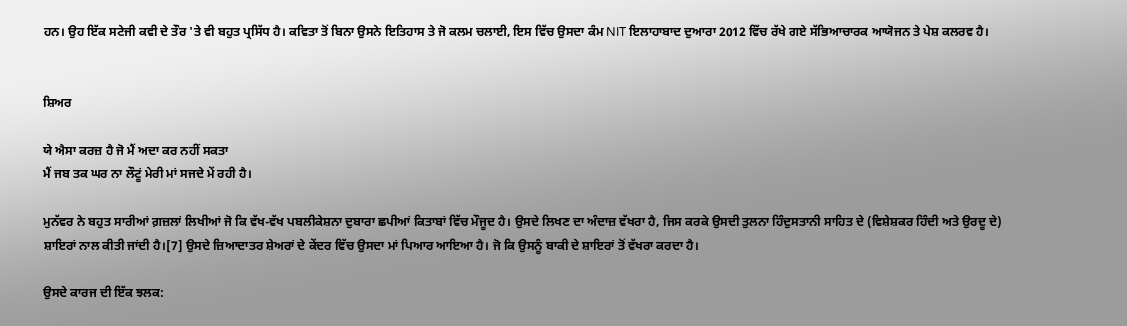ਹਨ। ਉਹ ਇੱਕ ਸਟੇਜੀ ਕਵੀ ਦੇ ਤੌਰ 'ਤੇ ਵੀ ਬਹੁਤ ਪ੍ਰਸਿੱਧ ਹੈ। ਕਵਿਤਾ ਤੋਂ ਬਿਨਾ ਉਸਨੇ ਇਤਿਹਾਸ ਤੇ ਜੋ ਕਲਮ ਚਲਾਈ, ਇਸ ਵਿੱਚ ਉਸਦਾ ਕੰਮ NIT ਇਲਾਹਾਬਾਦ ਦੁਆਰਾ 2012 ਵਿੱਚ ਰੱਖੇ ਗਏ ਸੱਭਿਆਚਾਰਕ ਆਯੋਜਨ ਤੇ ਪੇਸ਼ ਕਲਰਵ ਹੈ।


ਸ਼ਿਅਰ

ਯੇ ਐਸਾ ਕਰਜ਼ ਹੈ ਜੋ ਮੈਂ ਅਦਾ ਕਰ ਨਹੀਂ ਸਕਤਾ
ਮੈਂ ਜਬ ਤਕ ਘਰ ਨਾ ਲੌਟੂਂ ਮੇਰੀ ਮਾਂ ਸਜਦੇ ਮੇਂ ਰਹੀ ਹੈ।

ਮੁਨੱਵਰ ਨੇ ਬਹੁਤ ਸਾਰੀਆਂ ਗ਼ਜ਼ਲਾਂ ਲਿਖੀਆਂ ਜੋ ਕਿ ਵੱਖ-ਵੱਖ ਪਬਲੀਕੇਸ਼ਨਾ ਦੁਬਾਰਾ ਛਪੀਆਂ ਕਿਤਾਬਾਂ ਵਿੱਚ ਮੌਜੂਦ ਹੈ। ਉਸਦੇ ਲਿਖਣ ਦਾ ਅੰਦਾਜ਼ ਵੱਖਰਾ ਹੈ, ਜਿਸ ਕਰਕੇ ਉਸਦੀ ਤੁਲਨਾ ਹਿੰਦੁਸਤਾਨੀ ਸਾਹਿਤ ਦੇ (ਵਿਸ਼ੇਸ਼ਕਰ ਹਿੰਦੀ ਅਤੇ ਉਰਦੂ ਦੇ) ਸ਼ਾਇਰਾਂ ਨਾਲ ਕੀਤੀ ਜਾਂਦੀ ਹੈ।[7] ਉਸਦੇ ਜ਼ਿਆਦਾਤਰ ਸ਼ੇਅਰਾਂ ਦੇ ਕੇਂਦਰ ਵਿੱਚ ਉਸਦਾ ਮਾਂ ਪਿਆਰ ਆਇਆ ਹੈ। ਜੋ ਕਿ ਉਸਨੂੰ ਬਾਕੀ ਦੇ ਸ਼ਾਇਰਾਂ ਤੋਂ ਵੱਖਰਾ ਕਰਦਾ ਹੈ।

ਉਸਦੇ ਕਾਰਜ ਦੀ ਇੱਕ ਝਲਕ: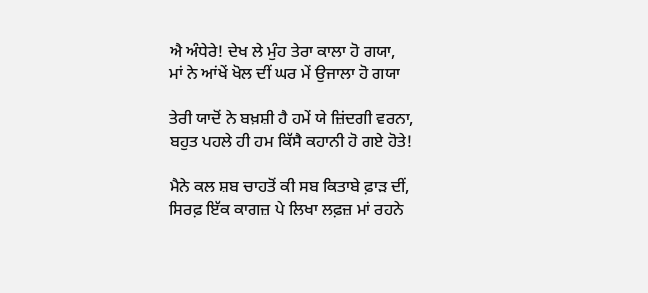ਐ ਅੰਧੇਰੇ! ਦੇਖ ਲੇ ਮੁੰਹ ਤੇਰਾ ਕਾਲਾ ਹੋ ਗਯਾ,
ਮਾਂ ਨੇ ਆਂਖੇਂ ਖੋਲ ਦੀਂ ਘਰ ਮੇਂ ਉਜਾਲਾ ਹੋ ਗਯਾ

ਤੇਰੀ ਯਾਦੋਂ ਨੇ ਬਖ਼ਸ਼ੀ ਹੈ ਹਮੇਂ ਯੇ ਜ਼ਿਂਦਗੀ ਵਰਨਾ,
ਬਹੁਤ ਪਹਲੇ ਹੀ ਹਮ ਕਿੱਸੈ ਕਹਾਨੀ ਹੋ ਗਏ ਹੋਤੇ!

ਮੈਨੇ ਕਲ ਸ਼ਬ ਚਾਹਤੋਂ ਕੀ ਸਬ ਕਿਤਾਬੇ ਫ਼ਾੜ ਦੀਂ,
ਸਿਰਫ਼ ਇੱਕ ਕਾਗਜ਼ ਪੇ ਲਿਖਾ ਲਫ਼ਜ਼ ਮਾਂ ਰਹਨੇ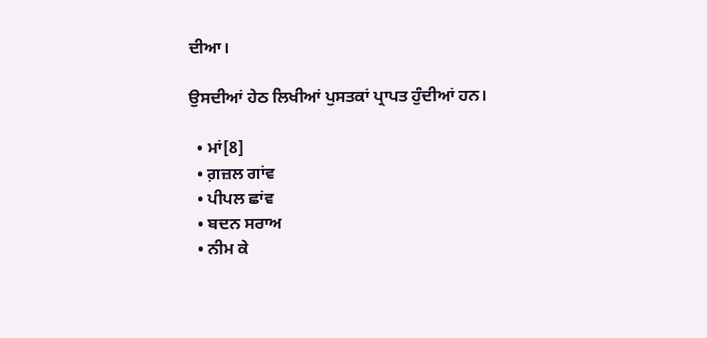ਦੀਆ।

ਉਸਦੀਆਂ ਹੇਠ ਲਿਖੀਆਂ ਪੁਸਤਕਾਂ ਪ੍ਰਾਪਤ ਹੁੰਦੀਆਂ ਹਨ।

  • ਮਾਂ[8]
  • ਗ਼ਜ਼ਲ ਗਾਂਵ
  • ਪੀਪਲ ਛਾਂਵ
  • ਬਦਨ ਸਰਾਅ
  • ਨੀਮ ਕੇ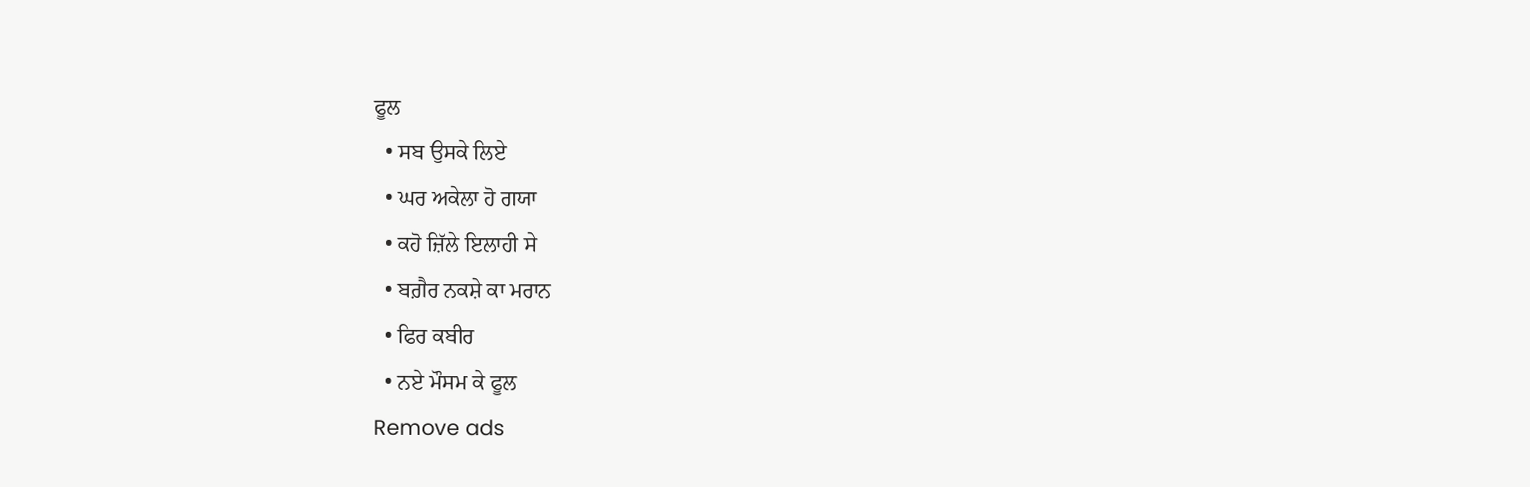ਫੂਲ
  • ਸਬ ਉਸਕੇ ਲਿਏ
  • ਘਰ ਅਕੇਲਾ ਹੋ ਗਯਾ
  • ਕਹੋ ਜ਼ਿੱਲੇ ਇਲਾਹੀ ਸੇ
  • ਬਗ਼ੈਰ ਨਕਸ਼ੇ ਕਾ ਮਰਾਨ
  • ਫਿਰ ਕਬੀਰ
  • ਨਏ ਮੌਸਮ ਕੇ ਫੂਲ
Remove ads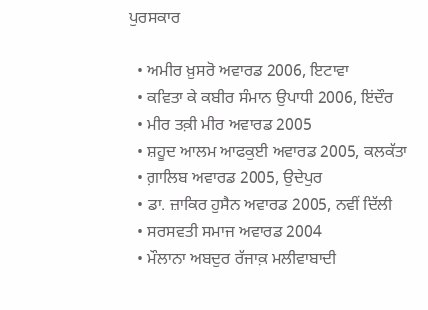ਪੁਰਸਕਾਰ

  • ਅਮੀਰ ਖ਼ੁਸਰੋ ਅਵਾਰਡ 2006, ਇਟਾਵਾ
  • ਕਵਿਤਾ ਕੇ ਕਬੀਰ ਸੰਮਾਨ ਉਪਾਧੀ 2006, ਇਂਦੌਰ
  • ਮੀਰ ਤਕ਼ੀ ਮੀਰ ਅਵਾਰਡ 2005
  • ਸ਼ਹੂਦ ਆਲਮ ਆਫਕੁਈ ਅਵਾਰਡ 2005, ਕਲਕੱਤਾ
  • ਗ਼ਾਲਿਬ ਅਵਾਰਡ 2005, ਉਦੇਪੁਰ
  • ਡਾ. ਜ਼ਾਕਿਰ ਹੁਸੈਨ ਅਵਾਰਡ 2005, ਨਵੀਂ ਦਿੱਲੀ
  • ਸਰਸਵਤੀ ਸਮਾਜ ਅਵਾਰਡ 2004
  • ਮੌਲਾਨਾ ਅਬਦੁਰ ਰੱਜਾਕ਼ ਮਲੀਵਾਬਾਦੀ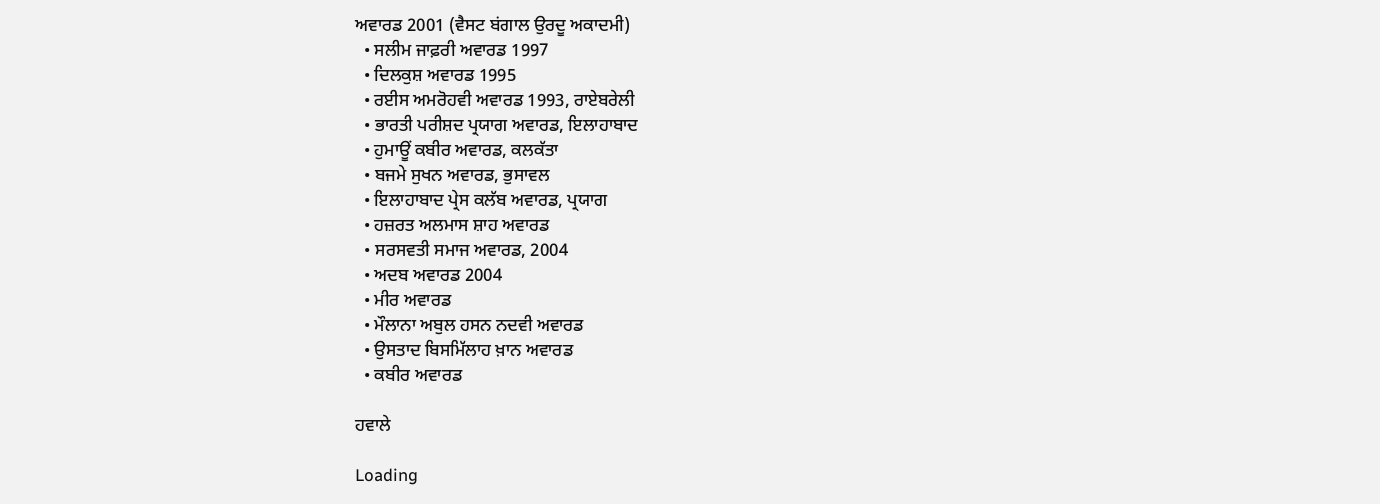ਅਵਾਰਡ 2001 (ਵੈਸਟ ਬਂਗਾਲ ਉਰਦੂ ਅਕਾਦਮੀ)
  • ਸਲੀਮ ਜਾਫ਼ਰੀ ਅਵਾਰਡ 1997
  • ਦਿਲਕੁਸ਼ ਅਵਾਰਡ 1995
  • ਰਈਸ ਅਮਰੋਹਵੀ ਅਵਾਰਡ 1993, ਰਾਏਬਰੇਲੀ
  • ਭਾਰਤੀ ਪਰੀਸ਼ਦ ਪ੍ਰਯਾਗ ਅਵਾਰਡ, ਇਲਾਹਾਬਾਦ
  • ਹੁਮਾਊਂ ਕਬੀਰ ਅਵਾਰਡ, ਕਲਕੱਤਾ
  • ਬਜਮੇ ਸੁਖਨ ਅਵਾਰਡ, ਭੁਸਾਵਲ
  • ਇਲਾਹਾਬਾਦ ਪ੍ਰੇਸ ਕਲੱਬ ਅਵਾਰਡ, ਪ੍ਰਯਾਗ
  • ਹਜ਼ਰਤ ਅਲਮਾਸ ਸ਼ਾਹ ਅਵਾਰਡ
  • ਸਰਸਵਤੀ ਸਮਾਜ ਅਵਾਰਡ, 2004
  • ਅਦਬ ਅਵਾਰਡ 2004
  • ਮੀਰ ਅਵਾਰਡ
  • ਮੌਲਾਨਾ ਅਬੁਲ ਹਸਨ ਨਦਵੀ ਅਵਾਰਡ
  • ਉਸਤਾਦ ਬਿਸਮਿੱਲਾਹ ਖ਼ਾਨ ਅਵਾਰਡ
  • ਕਬੀਰ ਅਵਾਰਡ

ਹਵਾਲੇ

Loading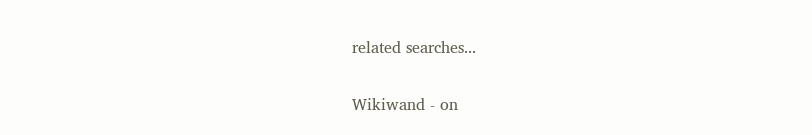related searches...

Wikiwand - on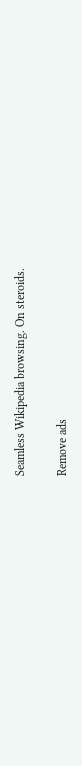Seamless Wikipedia browsing. On steroids.

Remove ads